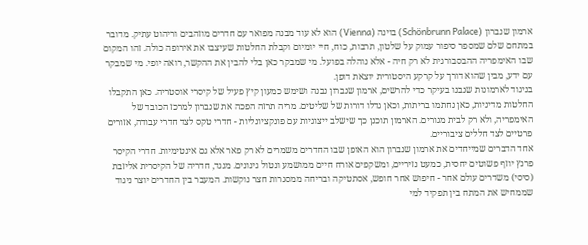ארמון שנברון (Schönbrunn Palace) בוינה (Vienna) הוא לא עוד מבנה מפואר עם חדרים מוזהבים וריהוט עתיק. מדובר במתחם שלם שמספר סיפור עמוק על שלטון, תרבות, כוח, חיי יומיום וקבלת החלטות שעיצבו את אירופה כולה. זהו המקום שבו האימפריה ההבסבורגית לא רק חיה - אלא נוהלה בפועל. מי שמבקר כאן בלי להבין את ההקשר, רואה יופי. מי שמבקר עם ידע, מבין שהוא דורך על קרקע היסטורית יוצאת דופן.
בניגוד לארמונות שנבנו בעיקר כדי להרשים, ארמון שנברון נבנה ושימש כמעון קיץ פעיל של קיסרי אוסטריה. כאן התקבלו החלטות מדיניות, כאן נחתמו בריתות, וכאן גדלו דורות של שליטים. מריה תרזה הפכה את שנברון למרכז הכובד של האימפריה, ולא רק לבית מגורים. הארמון תוכנן כך שישלב ייצוגיות עם פונקציונליות - חדרי טקס לצד חדרי עבודה, אזורים פרטיים לצד חללים ציבוריים.
אחד הדברים שמייחדים את ארמון שנברון הוא האופן שבו החדרים משמרים לא רק פאר אלא גם אינטימיות. חדרי הקיסר פרנץ יוזף פשוטים יחסית, כמעט נזיריים, ומשקפים אורח חיים ממושמע ונטול גינונים. מנגד, חדריה של הקיסרית אליזבת (סיסי) משדרים עולם אחר - חיפוש אחר חופש, אסתטיקה ובריחה ממסגרות חצר נוקשות. המעבר בין החדרים יוצר ניגוד שממחיש את המתח בין תפקיד למי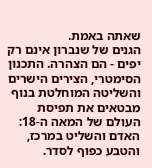שאתה באמת.
הגנים של שנברון אינם רק יפים - הם הצהרה. התכנון הסימטרי, הצירים הישרים והשליטה המוחלטת בנוף מבטאים את תפיסת העולם של המאה ה-18: האדם והשליט במרכז, והטבע כפוף לסדר.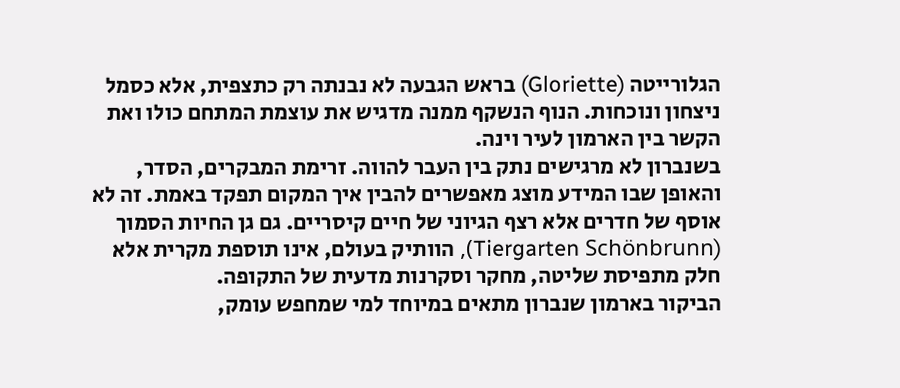הגלורייטה (Gloriette) בראש הגבעה לא נבנתה רק כתצפית, אלא כסמל ניצחון ונוכחות. הנוף הנשקף ממנה מדגיש את עוצמת המתחם כולו ואת הקשר בין הארמון לעיר וינה.
בשנברון לא מרגישים נתק בין העבר להווה. זרימת המבקרים, הסדר, והאופן שבו המידע מוצג מאפשרים להבין איך המקום תפקד באמת. זה לא אוסף של חדרים אלא רצף הגיוני של חיים קיסריים. גם גן החיות הסמוך (Tiergarten Schönbrunn), הוותיק בעולם, אינו תוספת מקרית אלא חלק מתפיסת שליטה, מחקר וסקרנות מדעית של התקופה.
הביקור בארמון שנברון מתאים במיוחד למי שמחפש עומק,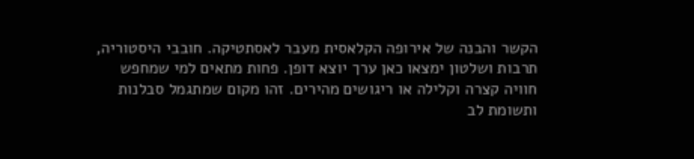הקשר והבנה של אירופה הקלאסית מעבר לאסתטיקה. חובבי היסטוריה, תרבות ושלטון ימצאו כאן ערך יוצא דופן. פחות מתאים למי שמחפש חוויה קצרה וקלילה או ריגושים מהירים. זהו מקום שמתגמל סבלנות ותשומת לב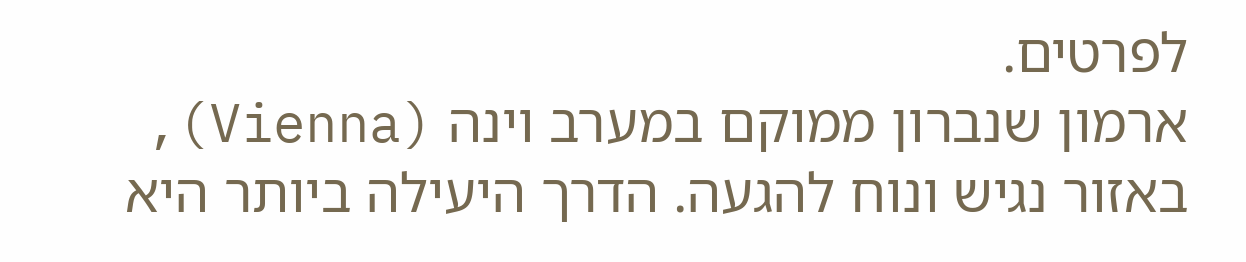לפרטים.
ארמון שנברון ממוקם במערב וינה (Vienna), באזור נגיש ונוח להגעה. הדרך היעילה ביותר היא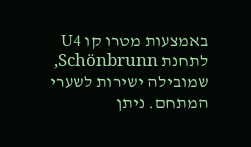באמצעות מטרו קו U4 לתחנת Schönbrunn, שמובילה ישירות לשערי המתחם. ניתן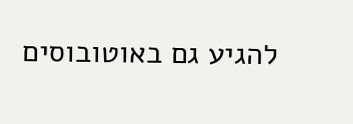להגיע גם באוטובוסים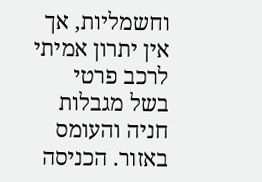וחשמליות, אך אין יתרון אמיתי לרכב פרטי בשל מגבלות חניה והעומס באזור. הכניסה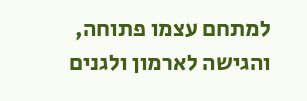למתחם עצמו פתוחה, והגישה לארמון ולגנים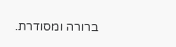ברורה ומסודרת.